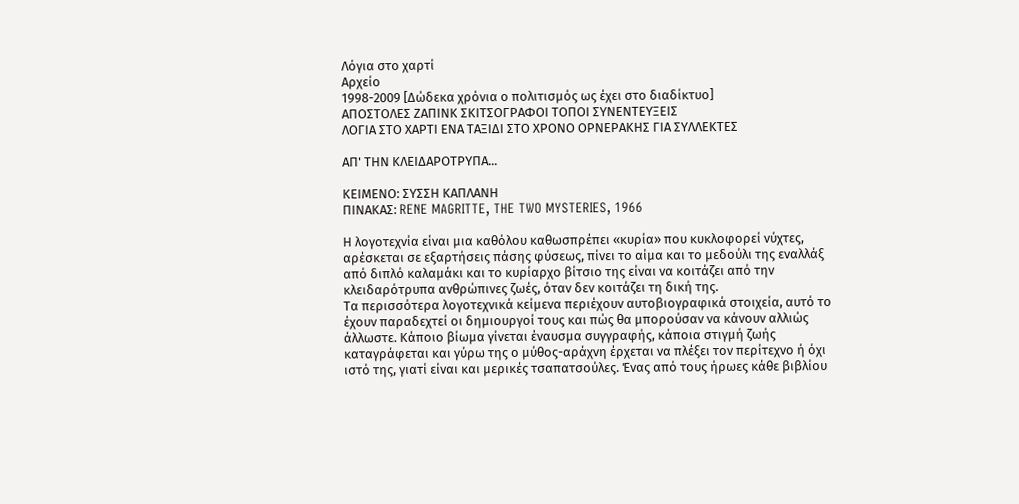Λόγια στο χαρτί
Αρχείο
1998-2009 [Δώδεκα χρόνια ο πολιτισμός ως έχει στο διαδίκτυο]
ΑΠΟΣΤΟΛΕΣ ΖΑΠΙΝΚ ΣΚΙΤΣΟΓΡΑΦΟΙ ΤΟΠΟI ΣΥΝΕΝΤΕΥΞΕΙΣ
ΛΟΓΙΑ ΣΤΟ ΧΑΡΤΙ ΕΝΑ ΤΑΞΙΔΙ ΣΤΟ ΧΡΟΝΟ ΟΡΝΕΡΑΚΗΣ ΓΙΑ ΣΥΛΛΕΚΤΕΣ

ΑΠ' ΤΗΝ ΚΛΕΙΔΑΡΟΤΡΥΠΑ...

ΚΕΙΜΕΝΟ: ΣΥΣΣΗ ΚΑΠΛΑΝΗ
ΠΙΝΑΚΑΣ: RENE MAGRITTE, THE TWO MYSTERIES, 1966

Η λογοτεχνία είναι μια καθόλου καθωσπρέπει «κυρία» που κυκλοφορεί νύχτες, αρέσκεται σε εξαρτήσεις πάσης φύσεως, πίνει το αίμα και το μεδούλι της εναλλάξ από διπλό καλαμάκι και το κυρίαρχο βίτσιο της είναι να κοιτάζει από την κλειδαρότρυπα ανθρώπινες ζωές, όταν δεν κοιτάζει τη δική της.
Τα περισσότερα λογοτεχνικά κείμενα περιέχουν αυτοβιογραφικά στοιχεία, αυτό το έχουν παραδεχτεί οι δημιουργοί τους και πώς θα μπορούσαν να κάνουν αλλιώς άλλωστε. Κάποιο βίωμα γίνεται έναυσμα συγγραφής, κάποια στιγμή ζωής καταγράφεται και γύρω της ο μύθος-αράχνη έρχεται να πλέξει τον περίτεχνο ή όχι ιστό της, γιατί είναι και μερικές τσαπατσούλες. Ένας από τους ήρωες κάθε βιβλίου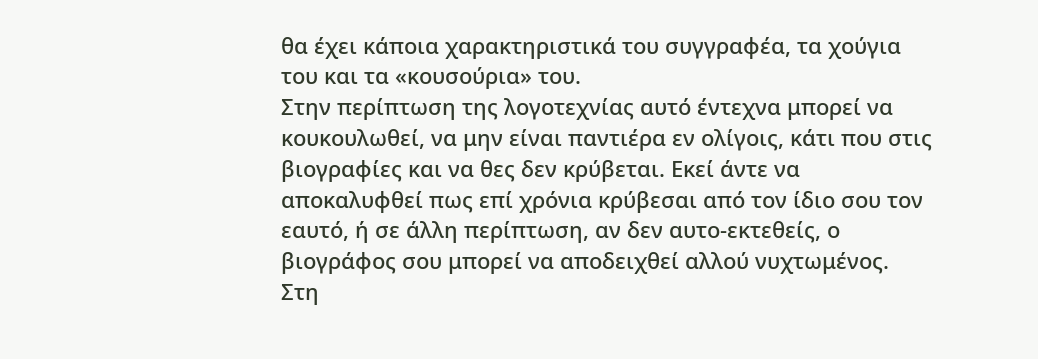θα έχει κάποια χαρακτηριστικά του συγγραφέα, τα χούγια του και τα «κουσούρια» του.
Στην περίπτωση της λογοτεχνίας αυτό έντεχνα μπορεί να κουκουλωθεί, να μην είναι παντιέρα εν ολίγοις, κάτι που στις βιογραφίες και να θες δεν κρύβεται. Εκεί άντε να αποκαλυφθεί πως επί χρόνια κρύβεσαι από τον ίδιο σου τον εαυτό, ή σε άλλη περίπτωση, αν δεν αυτο-εκτεθείς, ο βιογράφος σου μπορεί να αποδειχθεί αλλού νυχτωμένος.
Στη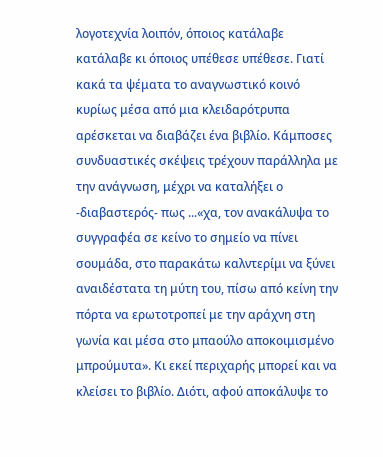λογοτεχνία λοιπόν, όποιος κατάλαβε κατάλαβε κι όποιος υπέθεσε υπέθεσε. Γιατί κακά τα ψέματα το αναγνωστικό κοινό κυρίως μέσα από μια κλειδαρότρυπα αρέσκεται να διαβάζει ένα βιβλίο. Κάμποσες συνδυαστικές σκέψεις τρέχουν παράλληλα με την ανάγνωση, μέχρι να καταλήξει ο -διαβαστερός- πως ...«χα, τον ανακάλυψα το συγγραφέα σε κείνο το σημείο να πίνει σουμάδα, στο παρακάτω καλντερίμι να ξύνει αναιδέστατα τη μύτη του, πίσω από κείνη την πόρτα να ερωτοτροπεί με την αράχνη στη γωνία και μέσα στο μπαούλο αποκοιμισμένο μπρούμυτα». Κι εκεί περιχαρής μπορεί και να κλείσει το βιβλίο. Διότι, αφού αποκάλυψε το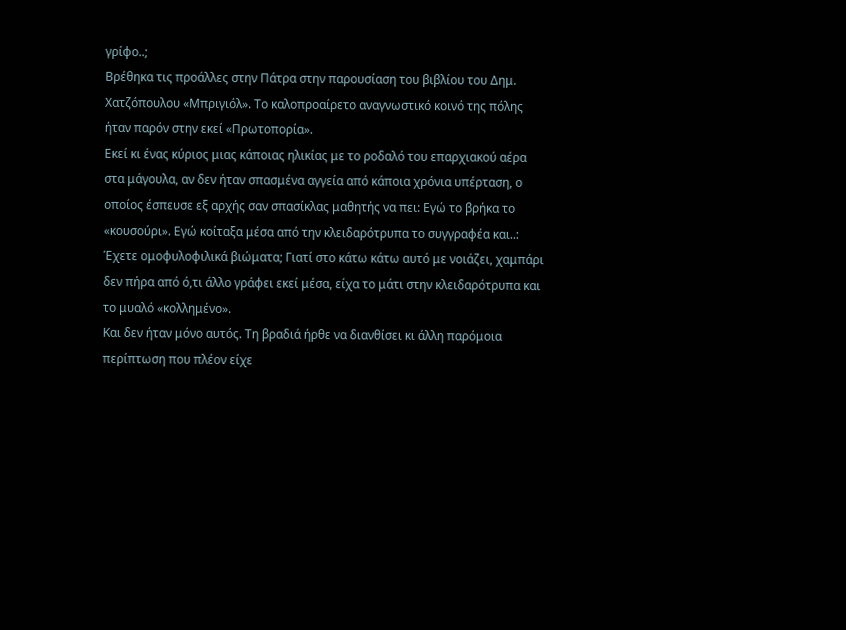γρίφο..;
Βρέθηκα τις προάλλες στην Πάτρα στην παρουσίαση του βιβλίου του Δημ. Χατζόπουλου «Μπριγιόλ». Το καλοπροαίρετο αναγνωστικό κοινό της πόλης ήταν παρόν στην εκεί «Πρωτοπορία».
Εκεί κι ένας κύριος μιας κάποιας ηλικίας με το ροδαλό του επαρχιακού αέρα στα μάγουλα, αν δεν ήταν σπασμένα αγγεία από κάποια χρόνια υπέρταση, ο οποίος έσπευσε εξ αρχής σαν σπασίκλας μαθητής να πει: Εγώ το βρήκα το «κουσούρι». Εγώ κοίταξα μέσα από την κλειδαρότρυπα το συγγραφέα και..: Έχετε ομοφυλοφιλικά βιώματα; Γιατί στο κάτω κάτω αυτό με νοιάζει, χαμπάρι δεν πήρα από ό,τι άλλο γράφει εκεί μέσα, είχα το μάτι στην κλειδαρότρυπα και το μυαλό «κολλημένο».
Και δεν ήταν μόνο αυτός. Τη βραδιά ήρθε να διανθίσει κι άλλη παρόμοια περίπτωση που πλέον είχε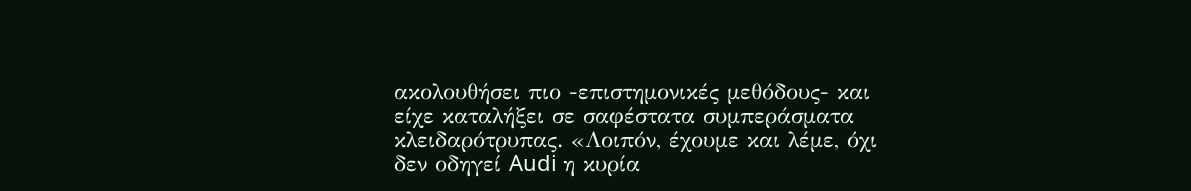ακολουθήσει πιο -επιστημονικές μεθόδους- και είχε καταλήξει σε σαφέστατα συμπεράσματα κλειδαρότρυπας. «Λοιπόν, έχουμε και λέμε, όχι δεν οδηγεί Audi η κυρία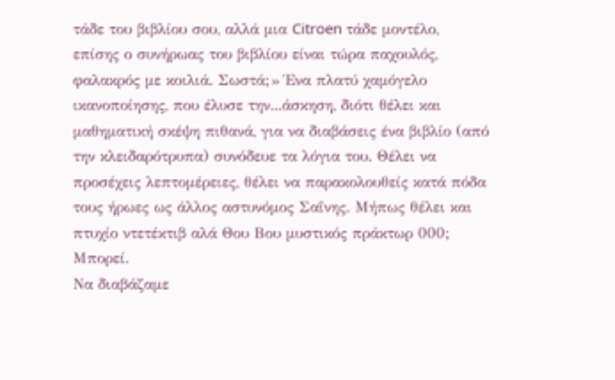τάδε του βιβλίου σου, αλλά μια Citroen τάδε μοντέλο, επίσης ο συνήρωας του βιβλίου είναι τώρα παχουλός, φαλακρός με κοιλιά. Σωστά;» Ένα πλατύ χαμόγελο ικανοποίησης, που έλυσε την...άσκηση, διότι θέλει και μαθηματική σκέψη πιθανά, για να διαβάσεις ένα βιβλίο (από την κλειδαρότρυπα) συνόδευε τα λόγια του. Θέλει να προσέχεις λεπτομέρειες, θέλει να παρακολουθείς κατά πόδα τους ήρωες ως άλλος αστυνόμος Σαΐνης. Μήπως θέλει και πτυχίο ντετέκτιβ αλά Θου Βου μυστικός πράκτωρ 000; Μπορεί.
Να διαβάζαμε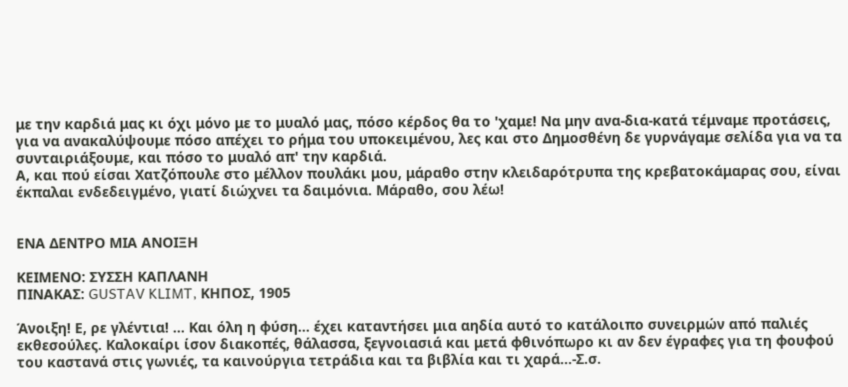με την καρδιά μας κι όχι μόνο με το μυαλό μας, πόσο κέρδος θα το 'χαμε! Να μην ανα-δια-κατά τέμναμε προτάσεις, για να ανακαλύψουμε πόσο απέχει το ρήμα του υποκειμένου, λες και στο Δημοσθένη δε γυρνάγαμε σελίδα για να τα συνταιριάξουμε, και πόσο το μυαλό απ' την καρδιά.
Α, και πού είσαι Χατζόπουλε στο μέλλον πουλάκι μου, μάραθο στην κλειδαρότρυπα της κρεβατοκάμαρας σου, είναι έκπαλαι ενδεδειγμένο, γιατί διώχνει τα δαιμόνια. Μάραθο, σου λέω!


ΕΝΑ ΔΕΝΤΡΟ ΜΙΑ ΑΝΟΙΞΗ

ΚΕΙΜΕΝΟ: ΣΥΣΣΗ ΚΑΠΛΑΝΗ
ΠΙΝΑΚΑΣ: GUSTAV KLIMT, ΚΗΠΟΣ, 1905

Άνοιξη! Ε, ρε γλέντια! ... Και όλη η φύση... έχει καταντήσει μια αηδία αυτό το κατάλοιπο συνειρμών από παλιές εκθεσούλες. Καλοκαίρι ίσον διακοπές, θάλασσα, ξεγνοιασιά και μετά φθινόπωρο κι αν δεν έγραφες για τη φουφού του καστανά στις γωνιές, τα καινούργια τετράδια και τα βιβλία και τι χαρά...-Σ.σ.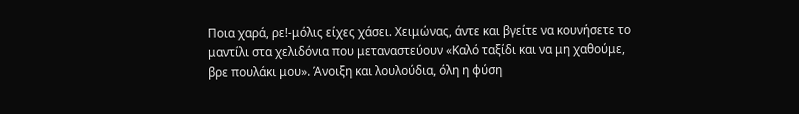Ποια χαρά, ρε!-μόλις είχες χάσει. Χειμώνας, άντε και βγείτε να κουνήσετε το μαντίλι στα χελιδόνια που μεταναστεύουν «Καλό ταξίδι και να μη χαθούμε, βρε πουλάκι μου». Άνοιξη και λουλούδια, όλη η φύση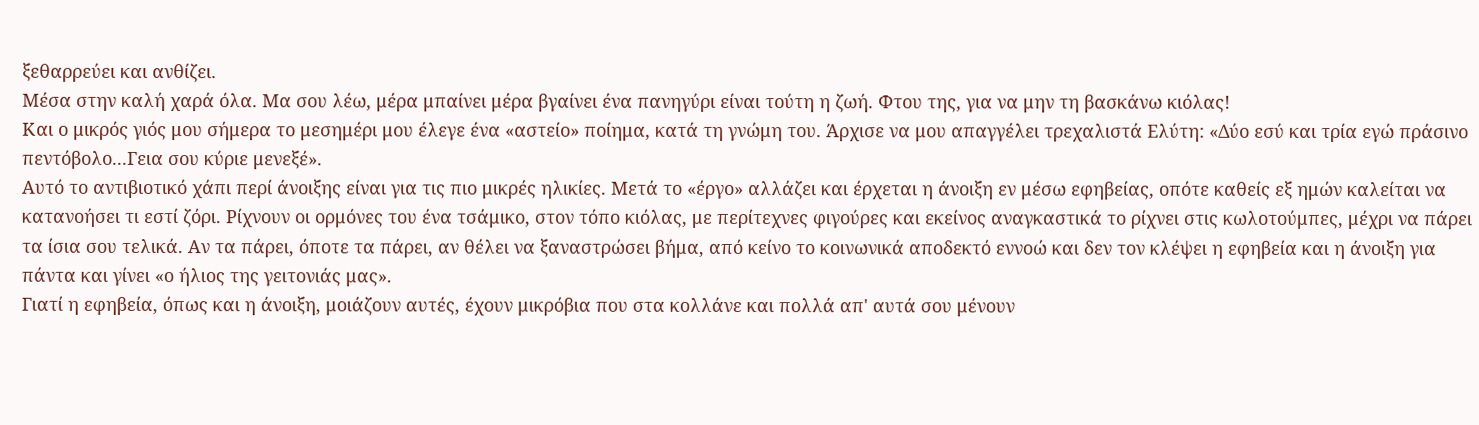ξεθαρρεύει και ανθίζει.
Μέσα στην καλή χαρά όλα. Μα σου λέω, μέρα μπαίνει μέρα βγαίνει ένα πανηγύρι είναι τούτη η ζωή. Φτου της, για να μην τη βασκάνω κιόλας!
Και ο μικρός γιός μου σήμερα το μεσημέρι μου έλεγε ένα «αστείο» ποίημα, κατά τη γνώμη του. Άρχισε να μου απαγγέλει τρεχαλιστά Ελύτη: «Δύο εσύ και τρία εγώ πράσινο πεντόβολο...Γεια σου κύριε μενεξέ».
Αυτό το αντιβιοτικό χάπι περί άνοιξης είναι για τις πιο μικρές ηλικίες. Μετά το «έργο» αλλάζει και έρχεται η άνοιξη εν μέσω εφηβείας, οπότε καθείς εξ ημών καλείται να κατανοήσει τι εστί ζόρι. Ρίχνουν οι ορμόνες του ένα τσάμικο, στον τόπο κιόλας, με περίτεχνες φιγούρες και εκείνος αναγκαστικά το ρίχνει στις κωλοτούμπες, μέχρι να πάρει τα ίσια σου τελικά. Αν τα πάρει, όποτε τα πάρει, αν θέλει να ξαναστρώσει βήμα, από κείνο το κοινωνικά αποδεκτό εννοώ και δεν τον κλέψει η εφηβεία και η άνοιξη για πάντα και γίνει «ο ήλιος της γειτονιάς μας».
Γιατί η εφηβεία, όπως και η άνοιξη, μοιάζουν αυτές, έχουν μικρόβια που στα κολλάνε και πολλά απ' αυτά σου μένουν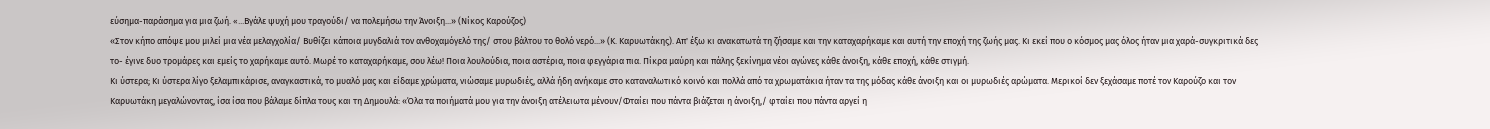εύσημα-παράσημα για μια ζωή. «...Bγάλε ψυχή μου τραγούδι/ να πολεμήσω την Άνοιξη...» (Νίκος Καρούζος)
«Στον κήπο απόψε μου μιλεί μια νέα μελαγχολία/ Βυθίζει κάποια μυγδαλιά τον ανθοχαμόγελό της/ στου βάλτου το θολό νερό...» (Κ. Καρυωτάκης). Απ' έξω κι ανακατωτά τη ζήσαμε και την καταχαρήκαμε και αυτή την εποχή της ζωής μας. Κι εκεί που ο κόσμος μας όλος ήταν μια χαρά-συγκριτικά δες το- έγινε δυο τρομάρες και εμείς το χαρήκαμε αυτό. Μωρέ το καταχαρήκαμε, σου λέω! Ποια λουλούδια, ποια αστέρια, ποια φεγγάρια πια. Πίκρα μαύρη και πάλης ξεκίνημα νέοι αγώνες κάθε άνοιξη, κάθε εποχή, κάθε στιγμή.
Κι ύστερα; Κι ύστερα λίγο ξελαμπικάρισε, αναγκαστικά, το μυαλό μας και είδαμε χρώματα, νιώσαμε μυρωδιές, αλλά ήδη ανήκαμε στο καταναλωτικό κοινό και πολλά από τα χρωματάκια ήταν τα της μόδας κάθε άνοιξη και οι μυρωδιές αρώματα. Μερικοί δεν ξεχάσαμε ποτέ τον Καρούζο και τον Καρυωτάκη μεγαλώνοντας, ίσα ίσα που βάλαμε δίπλα τους και τη Δημουλά: «Όλα τα ποιήματά μου για την άνοιξη ατέλειωτα μένουν/Φταίει που πάντα βιάζεται η άνοιξη,/ φταίει που πάντα αργεί η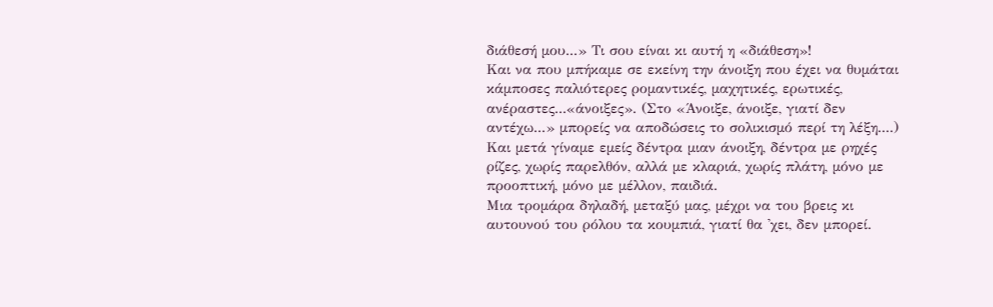διάθεσή μου...» Τι σου είναι κι αυτή η «διάθεση»!
Και να που μπήκαμε σε εκείνη την άνοιξη που έχει να θυμάται κάμποσες παλιότερες ρομαντικές, μαχητικές, ερωτικές, ανέραστες...«άνοιξες». (Στο «Άνοιξε, άνοιξε, γιατί δεν αντέχω...» μπορείς να αποδώσεις το σολικισμό περί τη λέξη....)
Και μετά γίναμε εμείς δέντρα μιαν άνοιξη, δέντρα με ρηχές ρίζες, χωρίς παρελθόν, αλλά με κλαριά, χωρίς πλάτη, μόνο με προοπτική, μόνο με μέλλον, παιδιά.
Μια τρομάρα δηλαδή, μεταξύ μας, μέχρι να του βρεις κι αυτουνού του ρόλου τα κουμπιά, γιατί θα 'χει, δεν μπορεί.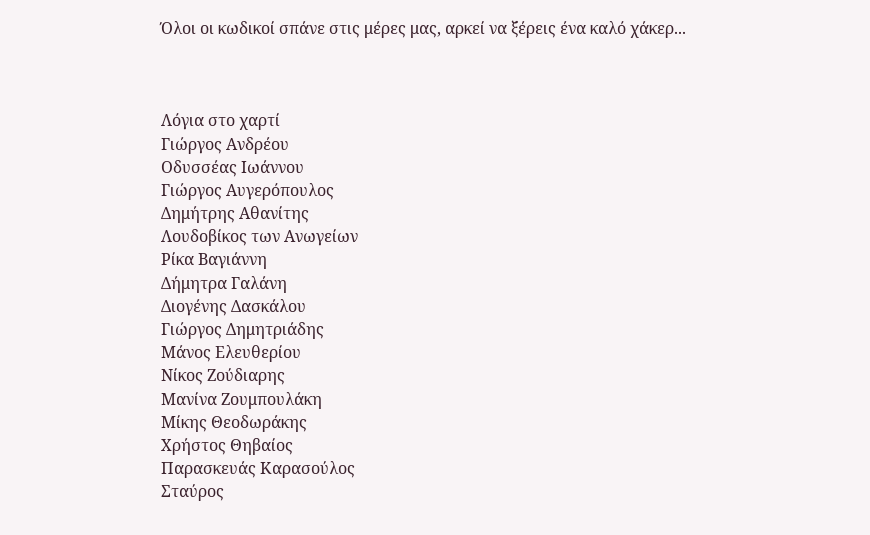Όλοι οι κωδικοί σπάνε στις μέρες μας, αρκεί να ξέρεις ένα καλό χάκερ...



Λόγια στο χαρτί
Γιώργος Ανδρέου
Οδυσσέας Ιωάννου
Γιώργος Αυγερόπουλος
Δημήτρης Αθανίτης
Λουδοβίκος των Ανωγείων
Ρίκα Βαγιάννη
Δήμητρα Γαλάνη
Διογένης Δασκάλου
Γιώργος Δημητριάδης
Μάνος Ελευθερίου
Νίκος Ζούδιαρης
Μανίνα Ζουμπουλάκη
Μίκης Θεοδωράκης
Χρήστος Θηβαίος
Παρασκευάς Καρασούλος
Σταύρος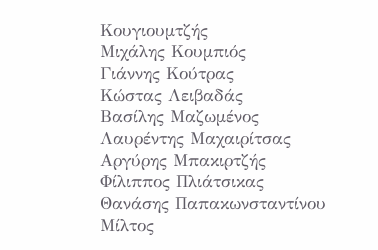Κουγιουμτζής
Μιχάλης Κουμπιός
Γιάννης Κούτρας
Κώστας Λειβαδάς
Βασίλης Μαζωμένος
Λαυρέντης Μαχαιρίτσας
Αργύρης Μπακιρτζής
Φίλιππος Πλιάτσικας
Θανάσης Παπακωνσταντίνου
Μίλτος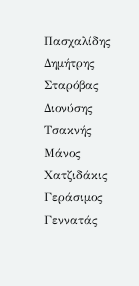Πασχαλίδης
Δημήτρης Σταρόβας
Διονύσης Τσακνής
Μάνος Χατζιδάκις
Γεράσιμος Γεννατάς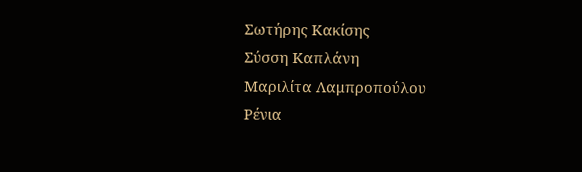Σωτήρης Κακίσης
Σύσση Καπλάνη
Mαριλίτα Λαμπροπούλου
Ρένια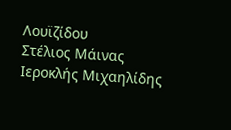Λουϊζίδου
Στέλιος Μάινας
Ιεροκλής Μιχαηλίδης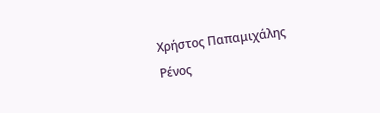Χρήστος Παπαμιχάλης
Ρένος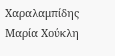Χαραλαμπίδης
Μαρία Χούκλη